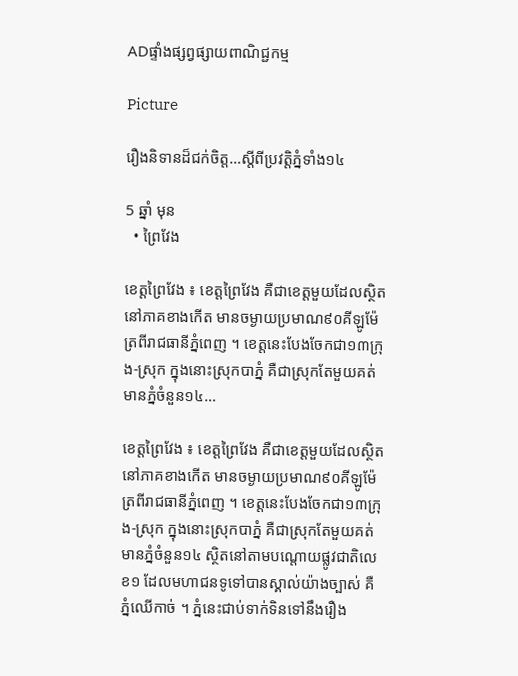ADផ្ទាំងផ្សព្វផ្សាយពាណិជ្ជកម្ម

Picture

រឿងនិទានដ៏ជក់ចិត្ត…ស្តីពីប្រវត្តិភ្នំទាំង១៤

5 ឆ្នាំ មុន
  • ព្រៃវែង

ខេត្តព្រៃវែង ៖ ខេត្តព្រៃវែង គឺជាខេត្តមួយដែលស្ថិតនៅភាគខាងកើត មានចម្ងាយប្រមាណ៩០គីឡូម៉ែត្រពីរាជធានីភ្នំពេញ ។ ខេត្តនេះបែងចែកជា១៣ក្រុង-ស្រុក ក្នុងនោះស្រុកបាភ្នំ គឺជាស្រុកតែមួយគត់ មានភ្នំចំនួន១៤…

ខេត្តព្រៃវែង ៖ ខេត្តព្រៃវែង គឺជាខេត្តមួយដែលស្ថិតនៅភាគខាងកើត មានចម្ងាយប្រមាណ៩០គីឡូម៉ែត្រពីរាជធានីភ្នំពេញ ។ ខេត្តនេះបែងចែកជា១៣ក្រុង-ស្រុក ក្នុងនោះស្រុកបាភ្នំ គឺជាស្រុកតែមួយគត់ មានភ្នំចំនួន១៤ ស្ថិតនៅតាមបណ្តោយផ្លូវជាតិលេខ១ ដែលមហាជនទូទៅបានស្គាល់យ៉ាងច្បាស់ គឺភ្នំឈើកាច់ ។ ភ្នំនេះជាប់ទាក់ទិនទៅនឹងរឿង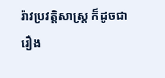រ៉ាវប្រវត្តិសាស្ត្រ ក៏ដូចជារឿង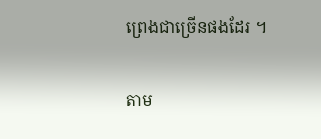ព្រេងជាច្រើនផងដែរ ។

តាម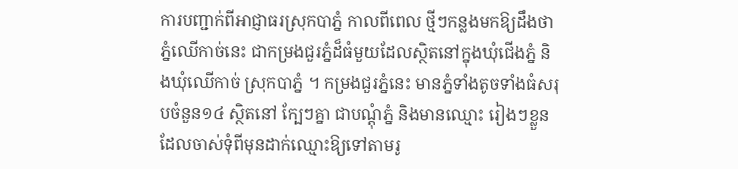ការបញ្ជាក់ពីអាជ្ញាធរស្រុកបាភ្នំ កាលពីពេល ថ្មីៗកន្លងមកឱ្យដឹងថា ភ្នំឈើកាច់នេះ ជាកម្រងជួរភ្នំដ៏ធំមួយដែលស្ថិតនៅក្នុងឃុំជើងភ្នំ និងឃុំឈើកាច់ ស្រុកបាភ្នំ ។ កម្រងជួរភ្នំនេះ មានភ្នំទាំងតូចទាំងធំសរុបចំនួន១៤ ស្ថិតនៅ ក្បែៗគ្នា ជាបណ្តុំភ្នំ និងមានឈ្មោះ រៀងៗខ្លួនដែលចាស់ទុំពីមុនដាក់ឈ្មោះឱ្យទៅតាមរូ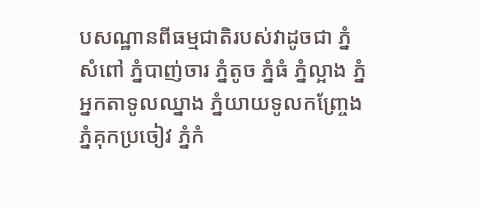បសណ្ឋានពីធម្មជាតិរបស់វាដូចជា ភ្នំសំពៅ ភ្នំបាញ់ចារ ភ្នំតូច ភ្នំធំ ភ្នំល្អាង ភ្នំអ្នកតាទូលឈ្នាង ភ្នំយាយទូលកញ្ច្រែង ភ្នំគុកប្រចៀវ ភ្នំកំ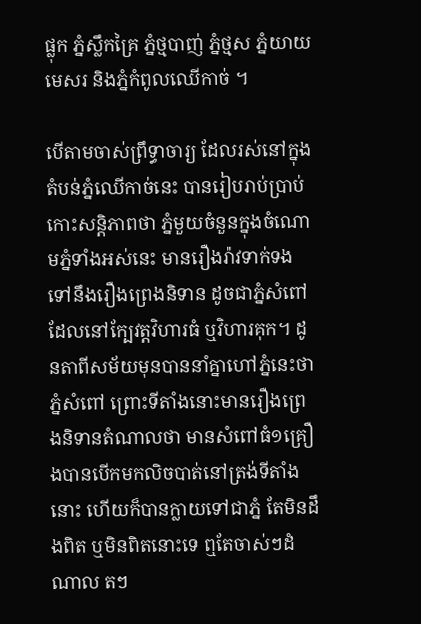ផ្លុក ភ្នំស្លឹកគ្រៃ ភ្នំថ្មបាញ់ ភ្នំថ្មស ភ្នំយាយមេសរ និងភ្នំកំពូលឈើកាច់ ។

បើតាមចាស់ព្រឹទ្ធាចារ្យ ដែលរស់នៅក្នុងតំបន់ភ្នំឈើកាច់នេះ បានរៀបរាប់ប្រាប់កោះសន្តិភាពថា ភ្នំមួយចំនួនក្នុងចំណោមភ្នំទាំងអស់នេះ មានរឿងរ៉ាវទាក់ទងទៅនឹងរឿងព្រេងនិទាន ដូចជាភ្នំសំពៅដែលនៅក្បែវត្តវិហារធំ ឬវិហារគុក។ ដូនតាពីសម័យមុនបាននាំគ្នាហៅភ្នំនេះថាភ្នំសំពៅ ព្រោះទីតាំងនោះមានរឿងព្រេងនិទានតំណាលថា មានសំពៅធំ១គ្រឿងបានបើកមកលិចបាត់នៅត្រង់ទីតាំងនោះ ហើយក៏បានក្លាយទៅជាភ្នំ តែមិនដឹងពិត ឬមិនពិតនោះទេ ឮតែចាស់ៗដំណាល តៗ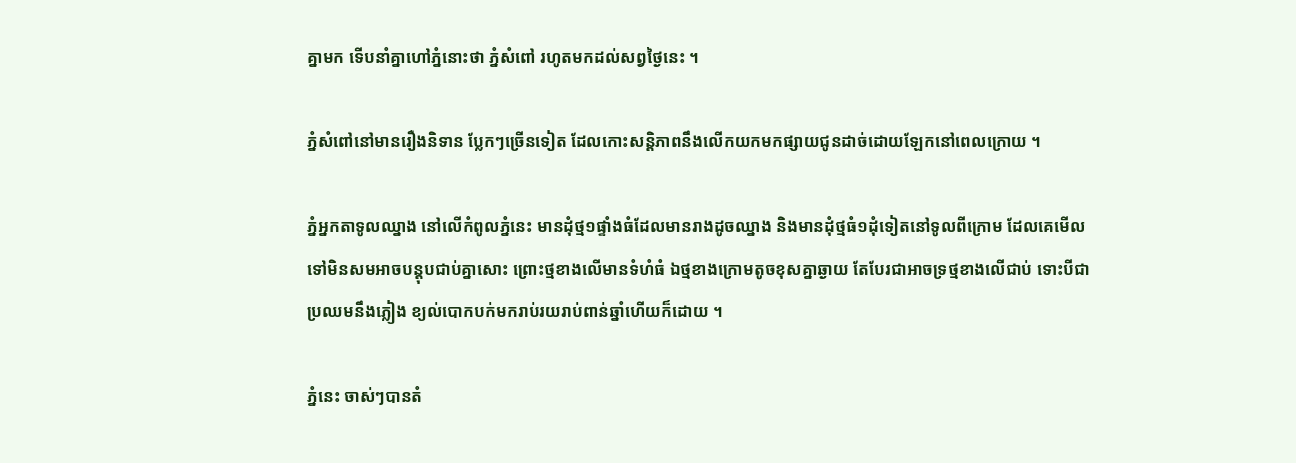គ្នាមក ទើបនាំគ្នាហៅភ្នំនោះថា ភ្នំសំពៅ រហូតមកដល់សព្វថ្ងៃនេះ ។

ភ្នំសំពៅនៅមានរឿងនិទាន ប្លែកៗច្រើនទៀត ដែលកោះសន្តិភាពនឹងលើកយកមកផ្សាយជូនដាច់ដោយឡែកនៅពេលក្រោយ ។

ភ្នំអ្នកតាទូលឈ្នាង នៅលើកំពូលភ្នំនេះ មានដុំថ្ម១ផ្ទាំងធំដែលមានរាងដូចឈ្នាង និងមានដុំថ្មធំ១ដុំទៀតនៅទូលពីក្រោម ដែលគេមើលទៅមិនសមអាចបន្តុបជាប់គ្នាសោះ ព្រោះថ្មខាងលើមានទំហំធំ ឯថ្មខាងក្រោមតូចខុសគ្នាឆ្ងាយ តែបែរជាអាចទ្រថ្មខាងលើជាប់ ទោះបីជាប្រឈមនឹងភ្លៀង ខ្យល់បោកបក់មករាប់រយរាប់ពាន់ឆ្នាំហើយក៏ដោយ ។

ភ្នំនេះ ចាស់ៗបានតំ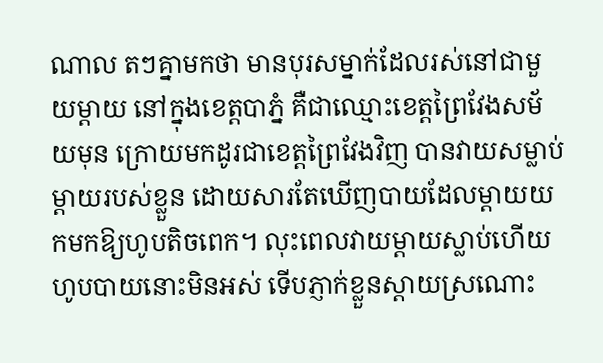ណាល តៗគ្នាមកថា មានបុរសម្នាក់ដែលរស់នៅជាមួយម្តាយ នៅក្នុងខេត្តបាភ្នំ គឺជាឈ្មោះខេត្តព្រៃវែងសម័យមុន ក្រោយមកដូរជាខេត្តព្រៃវែងវិញ បានវាយសម្លាប់ម្តាយរបស់ខ្លួន ដោយសារតែឃើញបាយដែលម្តាយយកមកឱ្យហូបតិចពេក។ លុះពេលវាយម្តាយស្លាប់ហើយ ហូបបាយនោះមិនអស់ ទើបភ្ញាក់ខ្លួនស្តាយស្រណោះ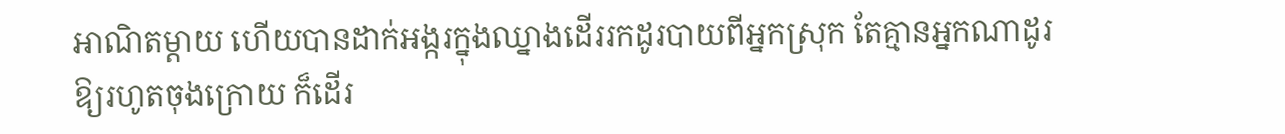អាណិតម្តាយ ហើយបានដាក់អង្ករក្នុងឈ្នាងដើររកដូរបាយពីអ្នកស្រុក តែគ្មានអ្នកណាដូរឱ្យរហូតចុងក្រោយ ក៏ដើរ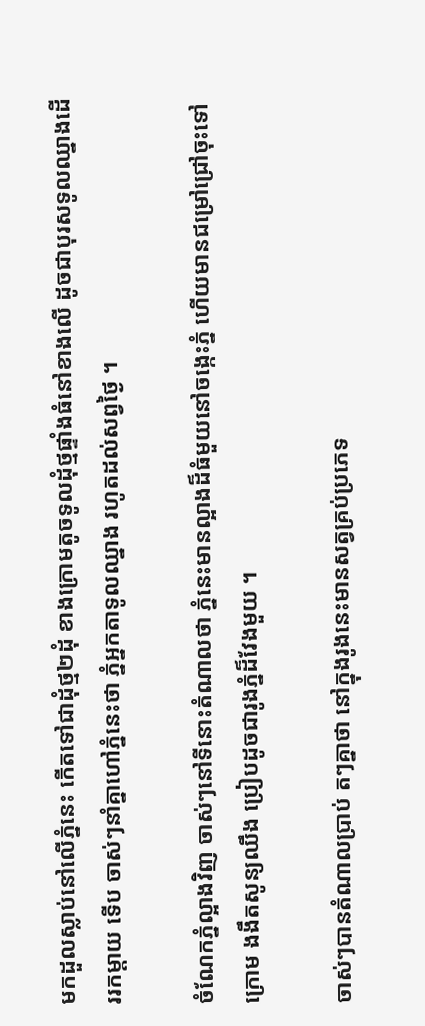មកដួលស្លាប់នៅលើភ្នំនេះ កើតទៅជាដុំថ្ម២ដុំ ខាងក្រោមតូចទូលដុំថ្មផ្ទាំងធំនៅខាងលើ ដូចជាបុរសទូលឈ្នាងដើររកម្តាយ ទើប ចាស់ៗនាំគ្នាហៅភ្នំនេះថា ភ្នំអ្នកតាទូលឈ្នាង រហូតដល់សព្វថ្ងៃ ។

ចំណែកភ្នំល្អាងវិញ ចាស់ៗនៅទីនោះតំណាលថា ភ្នំនេះមានល្អាងដ៏ធំមួយនៅចង្កេះភ្នំ ហើយមានជម្រៅជ្រៅចុះទៅក្រោម ងងឹតសូន្យឈឹង ប្រៀបដូចជារូងភ្នំដ៏វែងមួយ ។

ចាស់ៗបានតំណាលប្រាប់ តៗគ្នាថា នៅក្នុងរូងនេះមានសត្វគ្រប់ប្រភេទ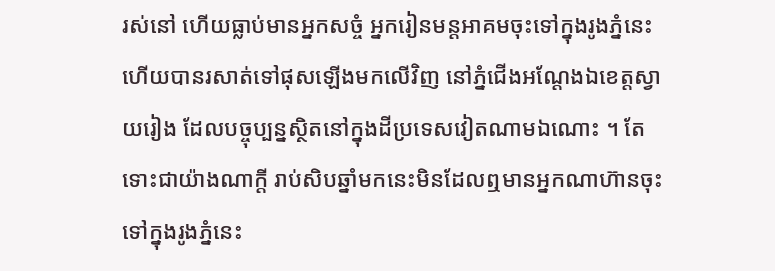រស់នៅ ហើយធ្លាប់មានអ្នកសច្ចំ អ្នករៀនមន្តអាគមចុះទៅក្នុងរូងភ្នំនេះ ហើយបានរសាត់ទៅផុសឡើងមកលើវិញ នៅភ្នំជើងអណ្តែងឯខេត្តស្វាយរៀង ដែលបច្ចុប្បន្នស្ថិតនៅក្នុងដីប្រទេសវៀតណាមឯណោះ ។ តែទោះជាយ៉ាងណាក្តី រាប់សិបឆ្នាំមកនេះមិនដែលឮមានអ្នកណាហ៊ានចុះទៅក្នុងរូងភ្នំនេះ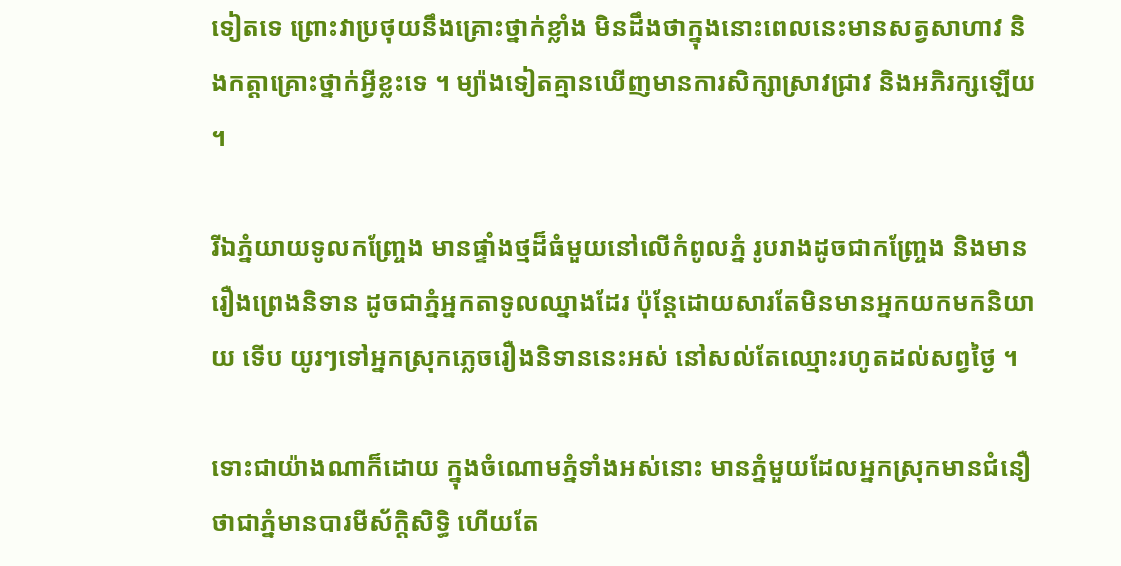ទៀតទេ ព្រោះវាប្រថុយនឹងគ្រោះថ្នាក់ខ្លាំង មិនដឹងថាក្នុងនោះពេលនេះមានសត្វសាហាវ និងកត្តាគ្រោះថ្នាក់អ្វីខ្លះទេ ។ ម្យ៉ាងទៀតគ្មានឃើញមានការសិក្សាស្រាវជ្រាវ និងអភិរក្សឡើយ ។

រីឯភ្នំយាយទូលកញ្ច្រែង មានផ្ទាំងថ្មដ៏ធំមួយនៅលើកំពូលភ្នំ រូបរាងដូចជាកញ្ច្រែង និងមានរឿងព្រេងនិទាន ដូចជាភ្នំអ្នកតាទូលឈ្នាងដែរ ប៉ុន្តែដោយសារតែមិនមានអ្នកយកមកនិយាយ ទើប យូរៗទៅអ្នកស្រុកភ្លេចរឿងនិទាននេះអស់ នៅសល់តែឈ្មោះរហូតដល់សព្វថ្ងៃ ។

ទោះជាយ៉ាងណាក៏ដោយ ក្នុងចំណោមភ្នំទាំងអស់នោះ មានភ្នំមួយដែលអ្នកស្រុកមានជំនឿថាជាភ្នំមានបារមីស័ក្តិសិទ្ធិ ហើយតែ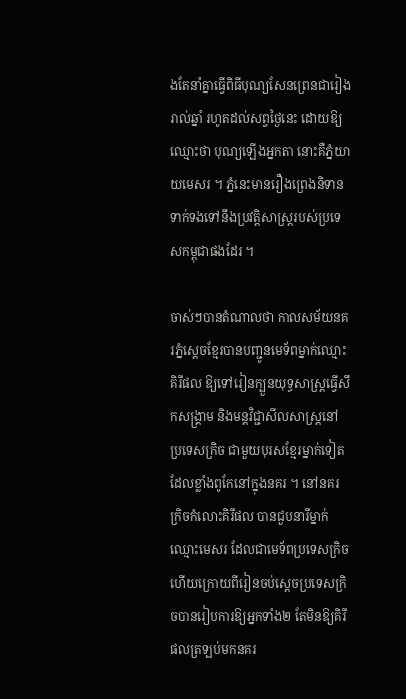ងតែនាំគ្នាធ្វើពិធីបុណ្យសែនព្រេនជារៀងរាល់ឆ្នាំ រហូតដល់សព្វថ្ងៃនេះ ដោយឱ្យឈ្មោះថា បុណ្យឡើងអ្នកតា នោះគឺភ្នំយាយមេសរ ។ ភ្នំនេះមានរឿងព្រេងនិទានទាក់ទងទៅនឹងប្រវត្តិសាស្ត្ររបស់ប្រទេសកម្ពុជាផងដែរ ។

ចាស់ៗបានតំណាលថា កាលសម័យនគរភ្នំស្តេចខ្មែរបានបញ្ជូនមេទ័ពម្នាក់ឈ្មោះ គិរីផល ឱ្យទៅរៀនក្បួនយុទ្ធសាស្ត្រធ្វើសឹកសង្គ្រាម និងមន្តវិជ្ជាសីលសាស្ត្រនៅប្រទេសក្រិច ជាមួយបុរសខ្មែរម្នាក់ទៀតដែលខ្លាំងពូកែនៅក្នុងនគរ ។ នៅនគរក្រិចកំលោះគិរីផល បានជួបនារីម្នាក់ឈ្មោះមេសរ ដែលជាមេទ័ពប្រទេសក្រិច ហើយក្រោយពីរៀនចប់ស្តេចប្រទេសក្រិចបានរៀបការឱ្យអ្នកទាំង២ តែមិនឱ្យគិរីផលត្រឡប់មកនគរ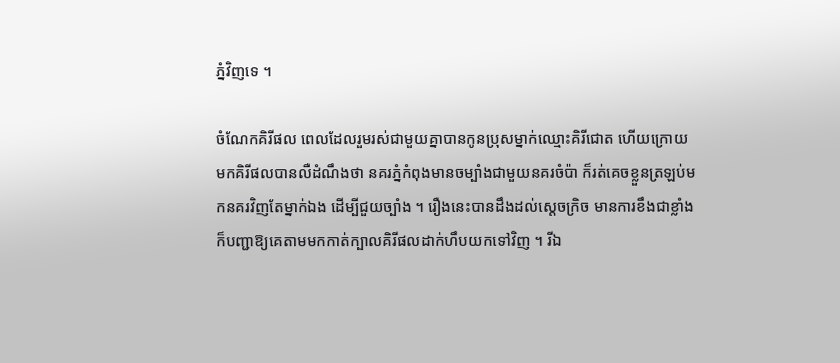ភ្នំវិញទេ ។

ចំណែកគិរីផល ពេលដែលរួមរស់ជាមួយគ្នាបានកូនប្រុសម្នាក់ឈ្មោះគិរីជោត ហើយក្រោយមកគិរីផលបានលឺដំណឹងថា នគរភ្នំកំពុងមានចម្បាំងជាមួយនគរចំប៉ា ក៏រត់គេចខ្លួនត្រឡប់មកនគរវិញតែម្នាក់ឯង ដើម្បីជួយច្បាំង ។ រឿងនេះបានដឹងដល់ស្តេចក្រិច មានការខឹងជាខ្លាំងក៏បញ្ជាឱ្យគេតាមមកកាត់ក្បាលគិរីផលដាក់ហឹបយកទៅវិញ ។ រីឯ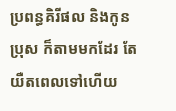ប្រពន្ធគិរីផល និងកូនប្រុស ក៏តាមមកដែរ តែយឺតពេលទៅហើយ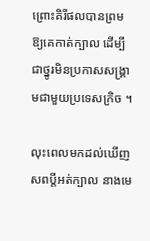ព្រោះគិរីផលបានព្រមឱ្យគេកាត់ក្បាល ដើម្បីជាថ្នូរមិនប្រកាសសង្គ្រាមជាមួយប្រទេសក្រិច ។

លុះពេលមកដល់ឃើញសពប្តីអត់ក្បាល នាងមេ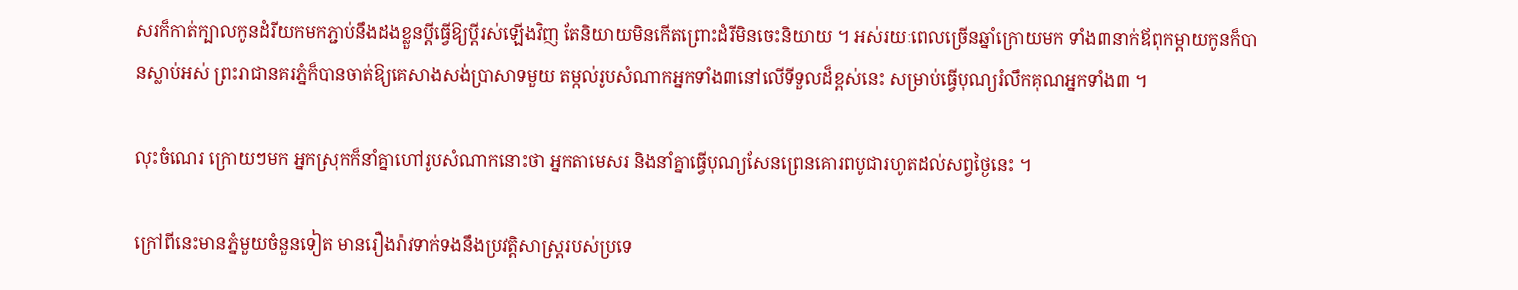សរក៏កាត់ក្បាលកូនដំរីយកមកភ្ជាប់នឹងដងខ្លួនប្តីធ្វើឱ្យប្តីរស់ឡើងវិញ តែនិយាយមិនកើតព្រោះដំរីមិនចេះនិយាយ ។ អស់រយៈពេលច្រើនឆ្នាំក្រោយមក ទាំង៣នាក់ឪពុកម្តាយកូនក៏បានស្លាប់អស់ ព្រះរាជានគរភ្នំក៏បានចាត់ឱ្យគេសាងសង់ប្រាសាទមួយ តម្កល់រូបសំណាកអ្នកទាំង៣នៅលើទីទួលដ៏ខ្ពស់នេះ សម្រាប់ធ្វើបុណ្យរំលឹកគុណអ្នកទាំង៣ ។

លុះចំណេរ ក្រោយៗមក អ្នកស្រុកក៏នាំគ្នាហៅរូបសំណាកនោះថា អ្នកតាមេសរ និងនាំគ្នាធ្វើបុណ្យសែនព្រេនគោរពបូជារហូតដល់សព្វថ្ងៃនេះ ។

ក្រៅពីនេះមានភ្នំមួយចំនួនទៀត មានរឿងរ៉ាវទាក់ទងនឹងប្រវត្តិសាស្ត្ររបស់ប្រទេ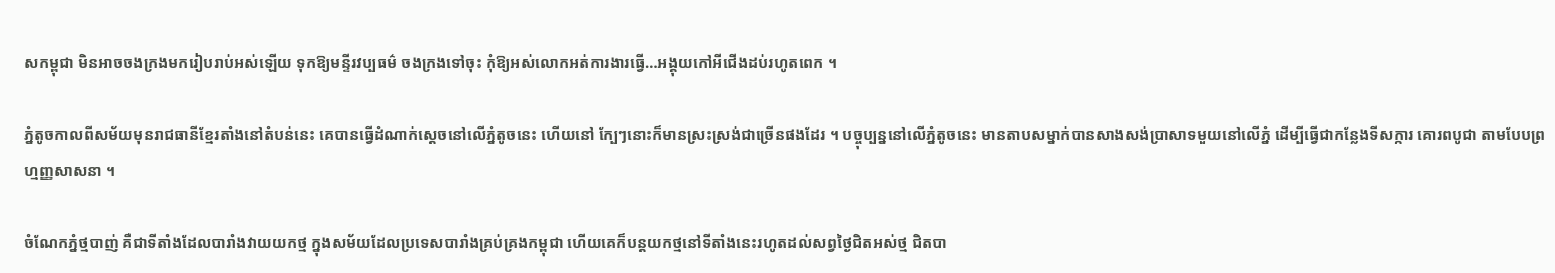សកម្ពុជា មិនអាចចងក្រងមករៀបរាប់អស់ឡើយ ទុកឱ្យមន្ទីរវប្បធម៌ ចងក្រងទៅចុះ កុំឱ្យអស់លោកអត់ការងារធ្វើ…អង្គុយកៅអីជើងដប់រហូតពេក ។

ភ្នំតូចកាលពីសម័យមុនរាជធានីខ្មែរតាំងនៅតំបន់នេះ គេបានធ្វើដំណាក់ស្តេចនៅលើភ្នំតូចនេះ ហើយនៅ ក្បែៗនោះក៏មានស្រះស្រង់ជាច្រើនផងដែរ ។ បច្ចុប្បន្ននៅលើភ្នំតូចនេះ មានតាបសម្នាក់បានសាងសង់ប្រាសាទមួយនៅលើភ្នំ ដើម្បីធ្វើជាកន្លែងទីសក្ការ គោរពបូជា តាមបែបព្រហ្មញ្ញសាសនា ។

ចំណែកភ្នំថ្មបាញ់ គឺជាទីតាំងដែលបារាំងវាយយកថ្ម ក្នុងសម័យដែលប្រទេសបារាំងគ្រប់គ្រងកម្ពុជា ហើយគេក៏បន្តយកថ្មនៅទីតាំងនេះរហូតដល់សព្វថ្ងៃជិតអស់ថ្ម ជិតបា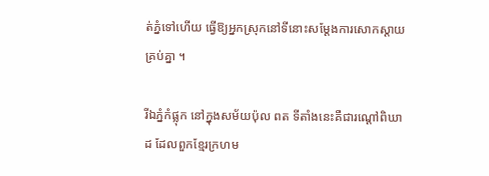ត់ភ្នំទៅហើយ ធ្វើឱ្យអ្នកស្រុកនៅទីនោះសម្តែងការសោកស្តាយគ្រប់គ្នា ។

រីឯភ្នំកំផ្លុក នៅក្នុងសម័យប៉ុល ពត ទីតាំងនេះគឺជារណ្តៅពិឃាដ ដែលពួកខ្មែរក្រហម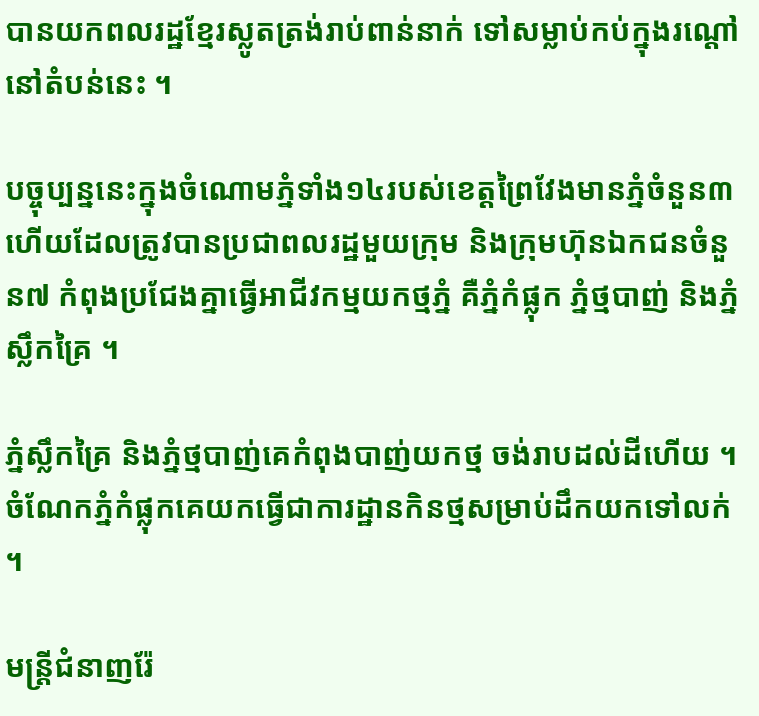បានយកពលរដ្ឋខ្មែរស្លូតត្រង់រាប់ពាន់នាក់ ទៅសម្លាប់កប់ក្នុងរណ្តៅនៅតំបន់នេះ ។

បច្ចុប្បន្ននេះក្នុងចំណោមភ្នំទាំង១៤របស់ខេត្តព្រៃវែងមានភ្នំចំនួន៣ហើយដែលត្រូវបានប្រជាពលរដ្ឋមួយក្រុម និងក្រុមហ៊ុនឯកជនចំនួន៧ កំពុងប្រជែងគ្នាធ្វើអាជីវកម្មយកថ្មភ្នំ គឺភ្នំកំផ្លុក ភ្នំថ្មបាញ់ និងភ្នំស្លឹកគ្រៃ ។

ភ្នំស្លឹកគ្រៃ និងភ្នំថ្មបាញ់គេកំពុងបាញ់យកថ្ម ចង់រាបដល់ដីហើយ ។ ចំណែកភ្នំកំផ្លុកគេយកធ្វើជាការដ្ឋានកិនថ្មសម្រាប់ដឹកយកទៅលក់ ។

មន្ត្រីជំនាញរ៉ែ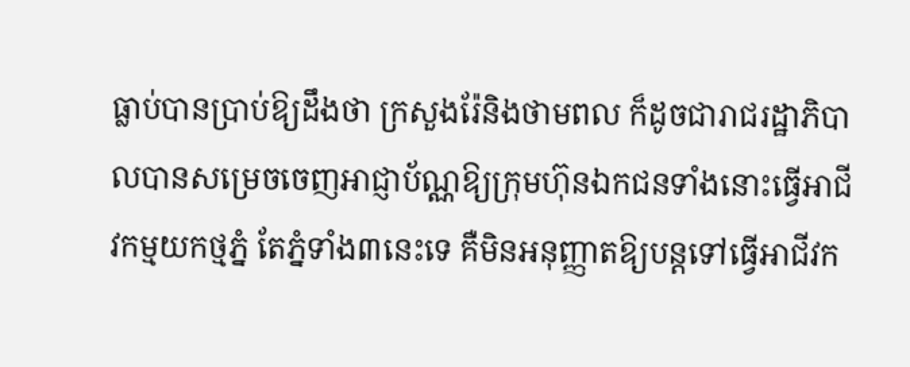ធ្លាប់បានប្រាប់ឱ្យដឹងថា ក្រសួងរ៉ែនិងថាមពល ក៏ដូចជារាជរដ្ឋាភិបាលបានសម្រេចចេញអាជ្ញាប័ណ្ណឱ្យក្រុមហ៊ុនឯកជនទាំងនោះធ្វើអាជីវកម្មយកថ្មភ្នំ តែភ្នំទាំង៣នេះទេ គឺមិនអនុញ្ញាតឱ្យបន្តទៅធ្វើអាជីវក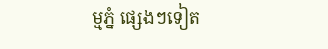ម្មភ្នំ ផ្សេងៗទៀត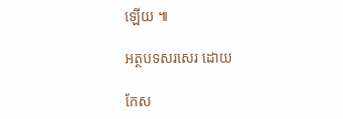ឡើយ ៕

អត្ថបទសរសេរ ដោយ

កែស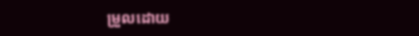ម្រួលដោយ